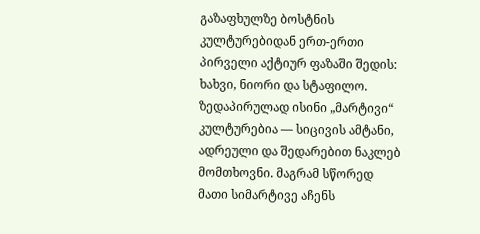გაზაფხულზე ბოსტნის კულტურებიდან ერთ-ერთი პირველი აქტიურ ფაზაში შედის: ხახვი, ნიორი და სტაფილო.
ზედაპირულად ისინი „მარტივი“ კულტურებია — სიცივის ამტანი, ადრეული და შედარებით ნაკლებ მომთხოვნი. მაგრამ სწორედ მათი სიმარტივე აჩენს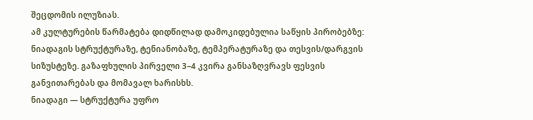შეცდომის ილუზიას.
ამ კულტურების წარმატება დიდწილად დამოკიდებულია საწყის პირობებზე: ნიადაგის სტრუქტურაზე, ტენიანობაზე, ტემპერატურაზე და თესვის/დარგვის სიზუსტეზე. გაზაფხულის პირველი 3–4 კვირა განსაზღვრავს ფესვის განვითარებას და მომავალ ხარისხს.
ნიადაგი — სტრუქტურა უფრო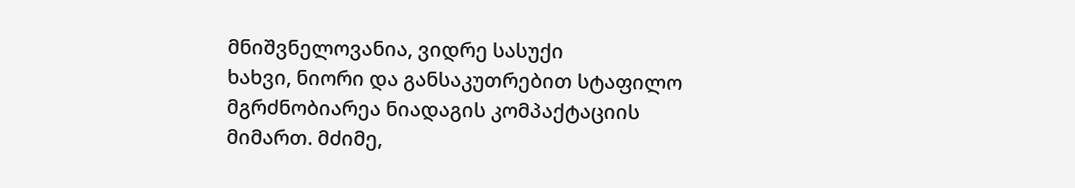მნიშვნელოვანია, ვიდრე სასუქი
ხახვი, ნიორი და განსაკუთრებით სტაფილო მგრძნობიარეა ნიადაგის კომპაქტაციის მიმართ. მძიმე,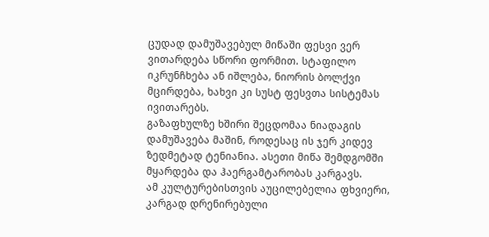ცუდად დამუშავებულ მიწაში ფესვი ვერ ვითარდება სწორი ფორმით. სტაფილო იკრუნჩხება ან იშლება, ნიორის ბოლქვი მცირდება, ხახვი კი სუსტ ფესვთა სისტემას ივითარებს.
გაზაფხულზე ხშირი შეცდომაა ნიადაგის დამუშავება მაშინ, როდესაც ის ჯერ კიდევ ზედმეტად ტენიანია. ასეთი მიწა შემდგომში მყარდება და ჰაერგამტარობას კარგავს.
ამ კულტურებისთვის აუცილებელია ფხვიერი, კარგად დრენირებული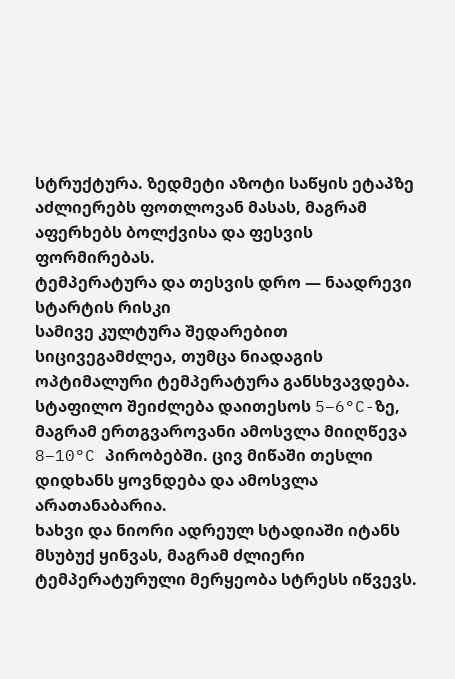სტრუქტურა. ზედმეტი აზოტი საწყის ეტაპზე აძლიერებს ფოთლოვან მასას, მაგრამ აფერხებს ბოლქვისა და ფესვის ფორმირებას.
ტემპერატურა და თესვის დრო — ნაადრევი სტარტის რისკი
სამივე კულტურა შედარებით სიცივეგამძლეა, თუმცა ნიადაგის ოპტიმალური ტემპერატურა განსხვავდება.
სტაფილო შეიძლება დაითესოს 5–6°C-ზე, მაგრამ ერთგვაროვანი ამოსვლა მიიღწევა 8–10°C პირობებში. ცივ მიწაში თესლი დიდხანს ყოვნდება და ამოსვლა არათანაბარია.
ხახვი და ნიორი ადრეულ სტადიაში იტანს მსუბუქ ყინვას, მაგრამ ძლიერი ტემპერატურული მერყეობა სტრესს იწვევს.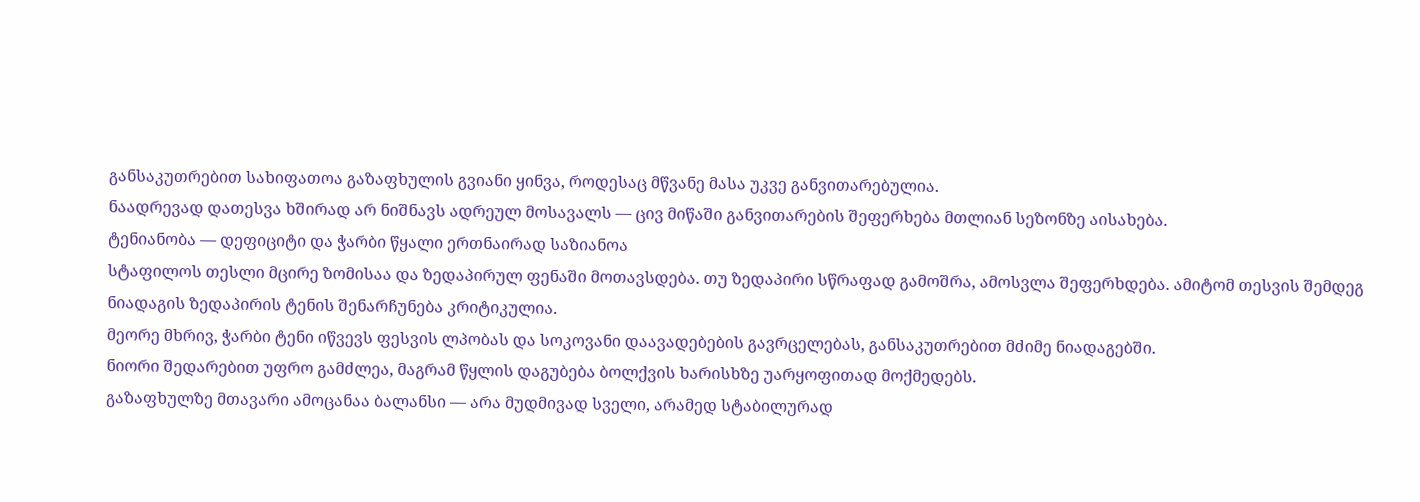განსაკუთრებით სახიფათოა გაზაფხულის გვიანი ყინვა, როდესაც მწვანე მასა უკვე განვითარებულია.
ნაადრევად დათესვა ხშირად არ ნიშნავს ადრეულ მოსავალს — ცივ მიწაში განვითარების შეფერხება მთლიან სეზონზე აისახება.
ტენიანობა — დეფიციტი და ჭარბი წყალი ერთნაირად საზიანოა
სტაფილოს თესლი მცირე ზომისაა და ზედაპირულ ფენაში მოთავსდება. თუ ზედაპირი სწრაფად გამოშრა, ამოსვლა შეფერხდება. ამიტომ თესვის შემდეგ ნიადაგის ზედაპირის ტენის შენარჩუნება კრიტიკულია.
მეორე მხრივ, ჭარბი ტენი იწვევს ფესვის ლპობას და სოკოვანი დაავადებების გავრცელებას, განსაკუთრებით მძიმე ნიადაგებში.
ნიორი შედარებით უფრო გამძლეა, მაგრამ წყლის დაგუბება ბოლქვის ხარისხზე უარყოფითად მოქმედებს.
გაზაფხულზე მთავარი ამოცანაა ბალანსი — არა მუდმივად სველი, არამედ სტაბილურად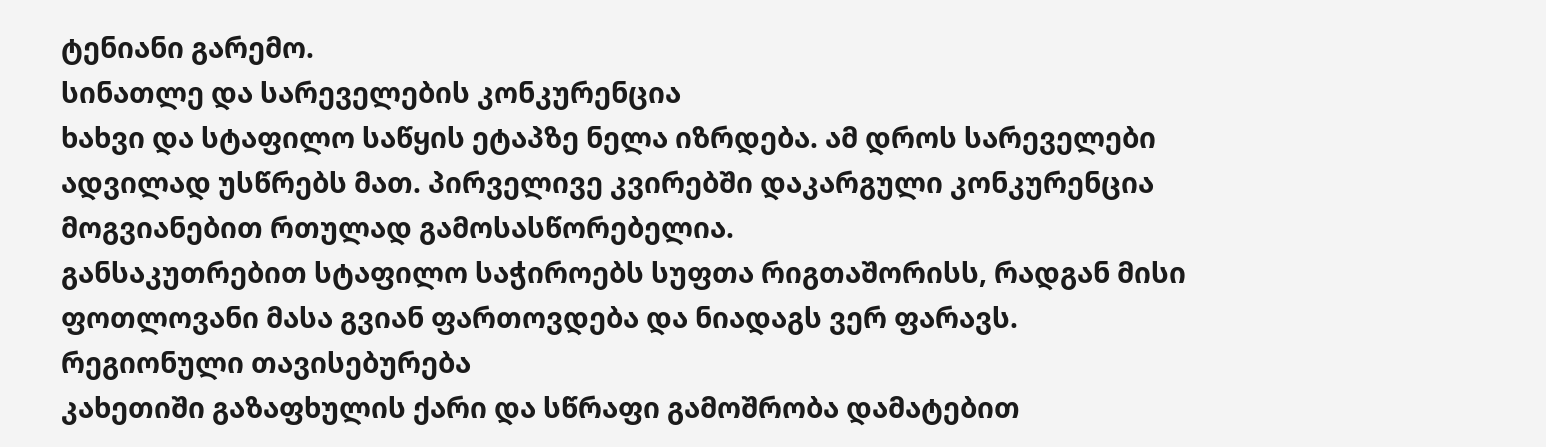ტენიანი გარემო.
სინათლე და სარეველების კონკურენცია
ხახვი და სტაფილო საწყის ეტაპზე ნელა იზრდება. ამ დროს სარეველები ადვილად უსწრებს მათ. პირველივე კვირებში დაკარგული კონკურენცია მოგვიანებით რთულად გამოსასწორებელია.
განსაკუთრებით სტაფილო საჭიროებს სუფთა რიგთაშორისს, რადგან მისი ფოთლოვანი მასა გვიან ფართოვდება და ნიადაგს ვერ ფარავს.
რეგიონული თავისებურება
კახეთიში გაზაფხულის ქარი და სწრაფი გამოშრობა დამატებით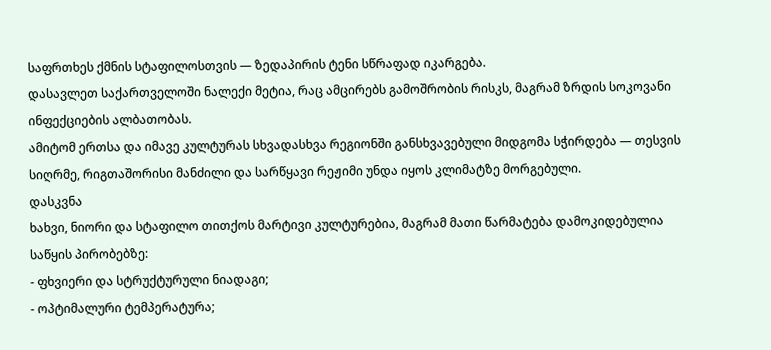საფრთხეს ქმნის სტაფილოსთვის — ზედაპირის ტენი სწრაფად იკარგება.
დასავლეთ საქართველოში ნალექი მეტია, რაც ამცირებს გამოშრობის რისკს, მაგრამ ზრდის სოკოვანი ინფექციების ალბათობას.
ამიტომ ერთსა და იმავე კულტურას სხვადასხვა რეგიონში განსხვავებული მიდგომა სჭირდება — თესვის სიღრმე, რიგთაშორისი მანძილი და სარწყავი რეჟიმი უნდა იყოს კლიმატზე მორგებული.
დასკვნა
ხახვი, ნიორი და სტაფილო თითქოს მარტივი კულტურებია, მაგრამ მათი წარმატება დამოკიდებულია საწყის პირობებზე:
- ფხვიერი და სტრუქტურული ნიადაგი;
- ოპტიმალური ტემპერატურა;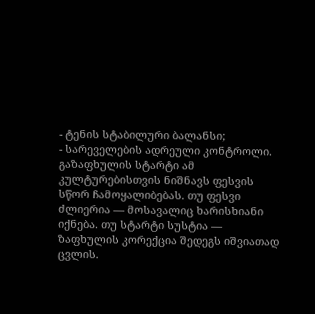- ტენის სტაბილური ბალანსი;
- სარეველების ადრეული კონტროლი.
გაზაფხულის სტარტი ამ კულტურებისთვის ნიშნავს ფესვის სწორ ჩამოყალიბებას. თუ ფესვი ძლიერია — მოსავალიც ხარისხიანი იქნება. თუ სტარტი სუსტია — ზაფხულის კორექცია შედეგს იშვიათად ცვლის.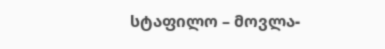სტაფილო – მოვლა-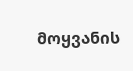მოყვანის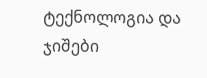ტექნოლოგია და ჯიშები